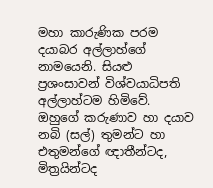මහා කාරුණික පරම දයාබර අල්ලාහ්ගේ නාමයෙනි. සියළු ප්‍රශංසාවන් විශ්වයාධිපති අල්ලාහ්ටම හිමිවේ. ඔහුගේ කරුණාව හා දයාව නබි (සල්) තුමන්ට හා එතුමන්ගේ ඥාතීන්ටද, මිත්‍රයින්ටද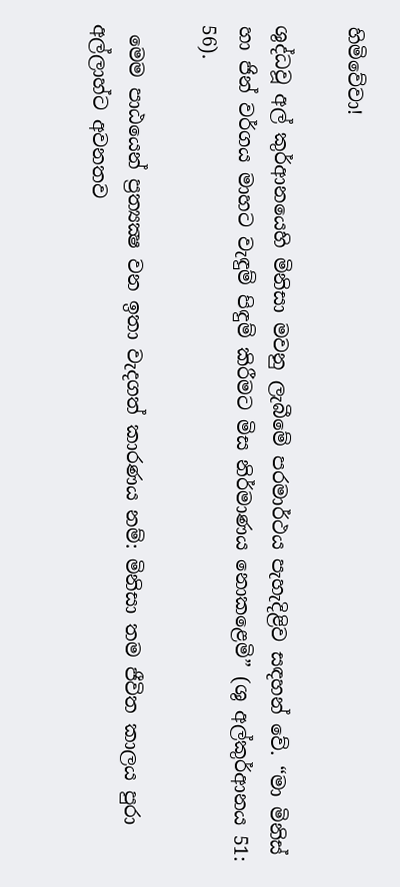හිමිවේවා!

ශුද්ධවූ අල් කුර්ආනයෙහි මිනිසා මවනු ලැබීමේ පරමාර්ථය පැහැදිළිව සඳහන් වේ. “මා මිනිස් හා ජින් වර්ගය මාහට වැඳුම් පිඳුම් කිරීමට මිස නිර්මාණය නොකළෙමි” (ශු අල්කුර්ආනය 51: 56).

 මෙම පාඨයෙන් ප්‍රත්‍යක්‍ෂ වන ඉතා වැදගත් කාරණය නම්: මිනිසා තම ජීවිත කාලය පුරා අල්ලාහ්ට අවනතව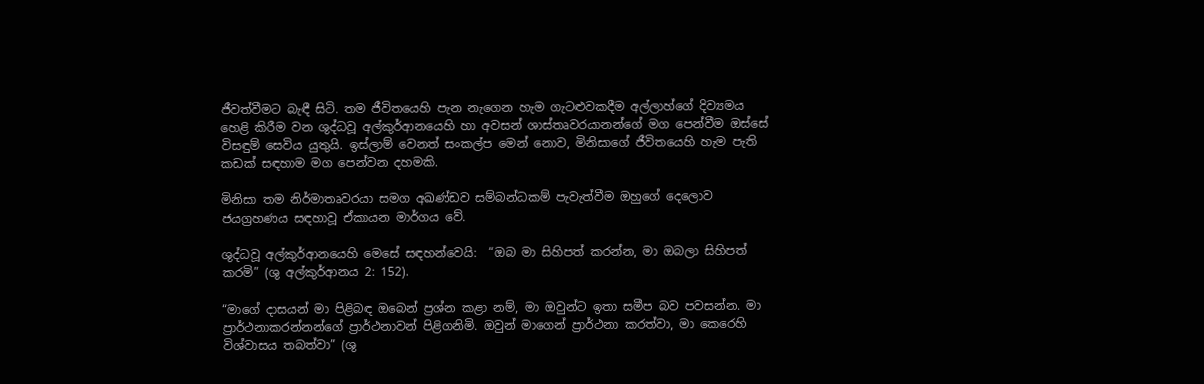ජීවත්වීමට බැඳී සිටි. තම ජීවිතයෙහි පැන නැගෙන හැම ගැටළුවකදීම අල්ලාහ්ගේ දිව්‍යමය හෙළි කිරීම වන ශුද්ධවූ අල්කුර්ආනයෙහි හා අවසන් ශාස්තෘවරයානන්ගේ මග පෙන්වීම ඔස්සේ විසඳුම් සෙවිය යුතුයි. ඉස්ලාම් වෙනත් සංකල්ප මෙන් නොව, මිනිසාගේ ජීවිතයෙහි හැම පැති කඩක් සඳහාම මග පෙන්වන දහමකි.

මිනිසා තම නිර්මාතෘවරයා සමග අඛණ්ඩව සම්බන්ධකම් පැවැත්වීම ඔහුගේ දෙලොව ජයග්‍රහණය සඳහාවූ ඒකායන මාර්ගය වේ.

ශුද්ධවූ අල්කුර්ආනයෙහි මෙසේ සඳහන්වෙයි:  “ඔබ මා සිහිපත් කරන්න, මා ඔබලා සිහිපත් කරමි” (ශු අල්කුර්ආනය 2: 152).

“මාගේ දාසයන් මා පිළිබඳ ඔබෙන් ප්‍රශ්න කළා නම්, මා ඔවුන්ට ඉතා සමීප බව පවසන්න. මා ප්‍රාර්ථනාකරන්නන්ගේ ප්‍රාර්ථනාවන් පිළිගනිමි. ඔවුන් මාගෙන් ප්‍රාර්ථනා කරත්වා, මා කෙරෙහි විශ්වාසය තබත්වා” (ශු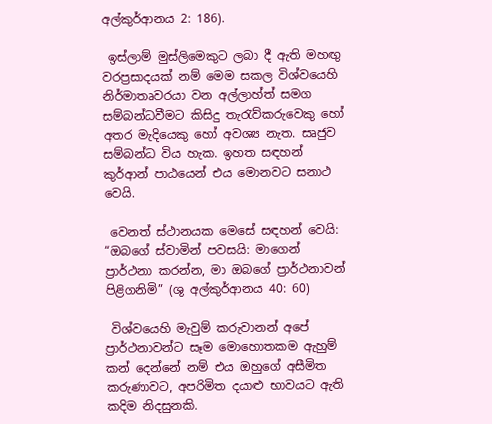අල්කුර්ආනය 2: 186).

 ඉස්ලාම් මුස්ලිමෙකුට ලබා දී ඇති මහඟු වරප්‍රසාදයක් නම් මෙම සකල විශ්වයෙහි නිර්මාතෘවරයා වන අල්ලාහ්ත් සමග සම්බන්ධවීමට කිසිදු තැරැව්කරුවෙකු හෝ අතර මැදියෙකු හෝ අවශ්‍ය නැත. සෘජුව සම්බන්ධ විය හැක. ඉහත සඳහන් කුර්ආන් පාඨයෙන් එය මොනවට සනාථ වෙයි.

 වෙනත් ස්ථානයක මෙසේ සඳහන් වෙයි: “ඔබගේ ස්වාමින් පවසයි: මාගෙන් ප්‍රාර්ථනා කරන්න, මා ඔබගේ ප්‍රාර්ථනාවන් පිළිගනිමි” (ශු අල්කුර්ආනය 40: 60)

 විශ්වයෙහි මැවුම් කරුවානන් අපේ ප්‍රාර්ථනාවන්ට සෑම මොහොතකම ඇහුම් කන් දෙන්නේ නම් එය ඔහුගේ අසීමිත කරුණාවට, අපරිමිත දයාළු භාවයට ඇති කදිම නිදසුනකි.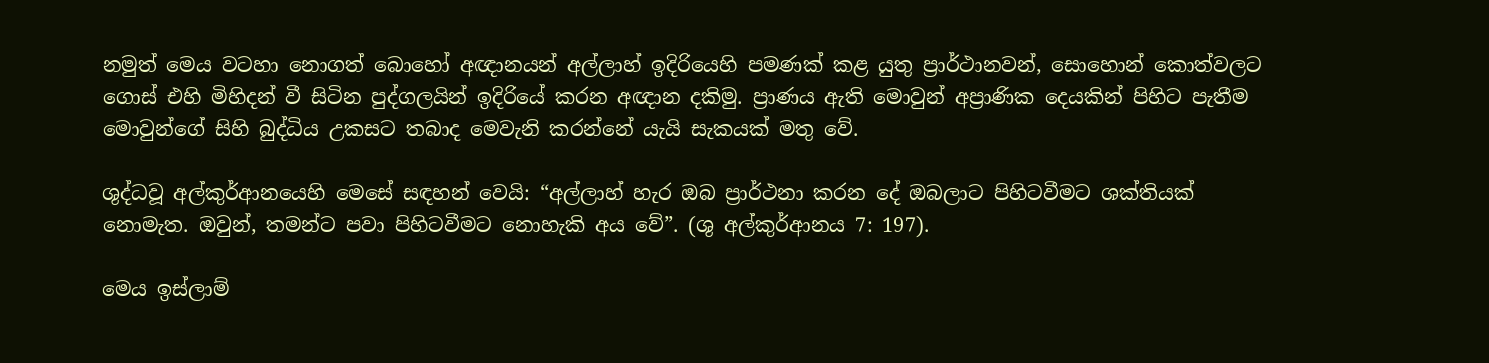නමුත් මෙය වටහා නොගත් බොහෝ අඥානයන් අල්ලාහ් ඉදිරියෙහි පමණක් කළ යුතු ප්‍රාර්ථානවන්, සොහොන් කොත්වලට ගොස් එහි මිහිදන් වී සිටින පුද්ගලයින් ඉදිරියේ කරන අඥාන දකිමු. ප්‍රාණය ඇති මොවුන් අප්‍රාණික දෙයකින් පිහිට පැතීම මොවුන්ගේ සිහි බුද්ධිය උකසට තබාද මෙවැනි කරන්නේ යැයි සැකයක් මතු වේ.

ශුද්ධවූ අල්කුර්ආනයෙහි මෙසේ සඳහන් වෙයි: “අල්ලාහ් හැර ඔබ ප්‍රාර්ථනා කරන දේ ඔබලාට පිහිටවීමට ශක්තියක් නොමැත. ඔවුන්, තමන්ට පවා පිහිටවීමට නොහැකි අය වේ”. (ශු අල්කුර්ආනය 7: 197).

මෙය ඉස්ලාම්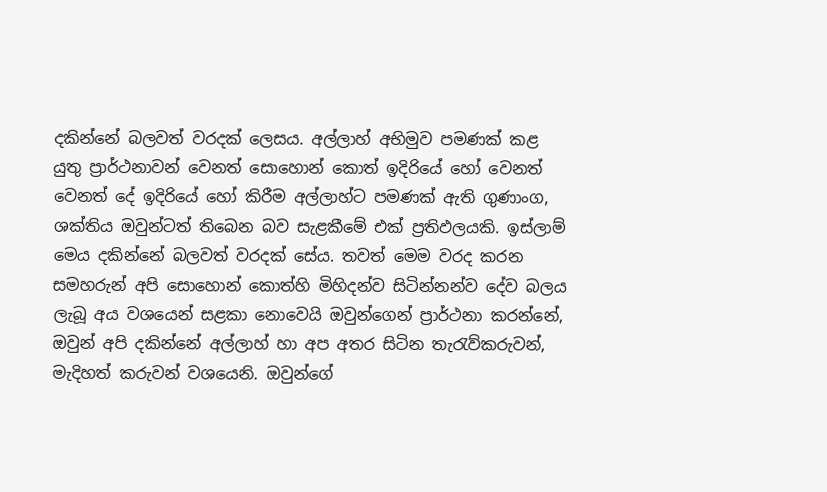දකින්නේ බලවත් වරදක් ලෙසය. අල්ලාහ් අභිමුව පමණක් කළ යුතු ප්‍රාර්ථනාවන් වෙනත් සොහොන් කොත් ඉදිරියේ හෝ වෙනත් වෙනත් දේ ඉදිරියේ හෝ කිරීම අල්ලාහ්ට පමණක් ඇති ගුණාංග, ශක්තිය ඔවුන්ටත් තිබෙන බව සැළකීමේ එක් ප්‍රතිඵලයකි. ඉස්ලාම් මෙය දකින්නේ බලවත් වරදක් සේය. තවත් මෙම වරද කරන සමහරුන් අපි සොහොන් කොත්හි මිහිදන්ව සිටින්නන්ව දේව බලය ලැබූ අය වශයෙන් සළකා නොවෙයි ඔවුන්ගෙන් ප්‍රාර්ථනා කරන්නේ, ඔවුන් අපි දකින්නේ අල්ලාහ් හා අප අතර සිටින තැරැව්කරුවන්, මැදිහත් කරුවන් වශයෙනි. ඔවුන්ගේ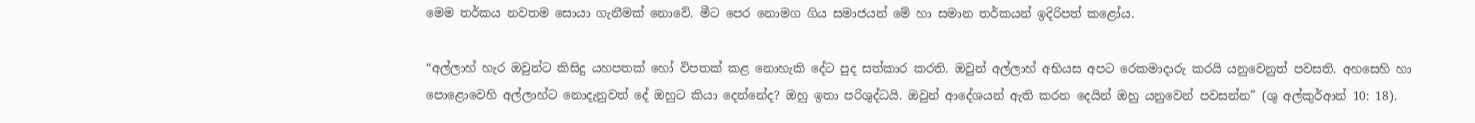මෙම තර්කය නවතම සොයා ගැනීමක් නොවේ. මීට පෙර නොමග ගිය සමාජයන් මේ හා සමාන තර්කයන් ඉදිරිපත් කළෝය.

“අල්ලාහ් හැර ඔවුන්ට කිසිදු යහපතක් හෝ විපතක් කළ නොහැකි දේට පුද සත්කාර කරති. ඔවුන් අල්ලාහ් අභියස අපට රෙකමාදාරු කරයි යනුවෙනුත් පවසති. අහසෙහි හා පොළොවෙහි අල්ලාහ්ට නොදැනුවත් දේ ඔහුට කියා දෙන්නේද? ඔහු ඉතා පරිශුද්ධයි. ඔවුන් ආදේශයන් ඇති කරන දෙයින් ඔහු යනුවෙන් පවසන්න” (ශු අල්කුර්ආන් 10: 18).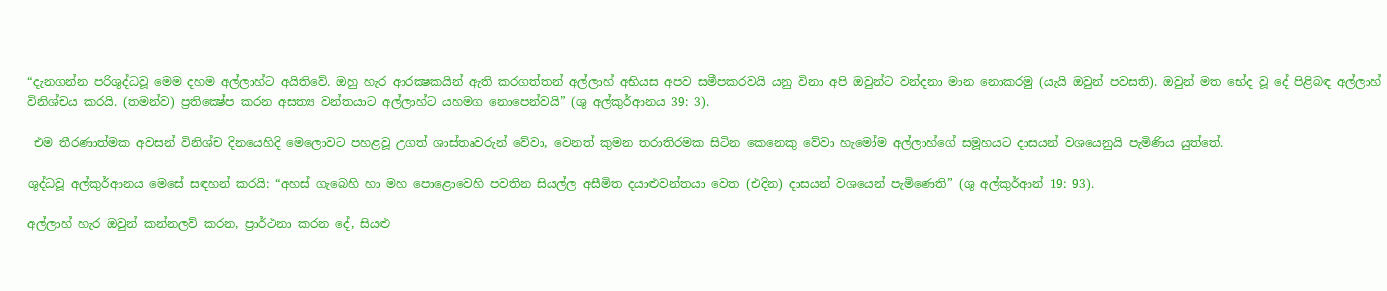“දැනගන්න පරිශුද්ධවූ මෙම දහම අල්ලාහ්ට අයිතිවේ. ඔහු හැර ආරක්‍ෂකයින් ඇති කරගත්තන් අල්ලාහ් අභියස අපව සමීපකරවයි යනු විනා අපි ඔවුන්ට වන්දනා මාන නොකරමු (යැයි ඔවුන් පවසති). ඔවුන් මත භේද වූ දේ පිළිබඳ අල්ලාහ් විනිශ්චය කරයි. (තමන්ව) ප්‍රතික්‍ෂේප කරන අසත්‍ය වන්තයාට අල්ලාහ්ට යහමග නොපෙන්වයි” (ශු අල්කුර්ආනය 39: 3).

 එම තීරණාත්මක අවසන් විනිශ්ච දිනයෙහිදි මෙලොවට පහළවූ උගත් ශාස්තෘවරුන් වේවා, වෙනත් කුමන තරාතිරමක සිටින කෙනෙකු වේවා හැමෝම අල්ලාහ්ගේ සමූහයට ‍දාසයන් වශයෙනුයි පැමිණිය යුත්තේ.

ශුද්ධවූ අල්කුර්ආනය මෙසේ සඳහන් කරයි: “අහස් ගැබෙහි හා මහ පොළොවෙහි පවතින සියල්ල අසීමිත දයාළුවන්තයා වෙත (එදින) දාසයන් වශයෙන් පැමිණෙති” (ශු අල්කුර්ආන් 19: 93).

අල්ලාහ් හැර ඔවුන් කන්නලව් කරන, ප්‍රාර්ථනා කරන දේ, සියළු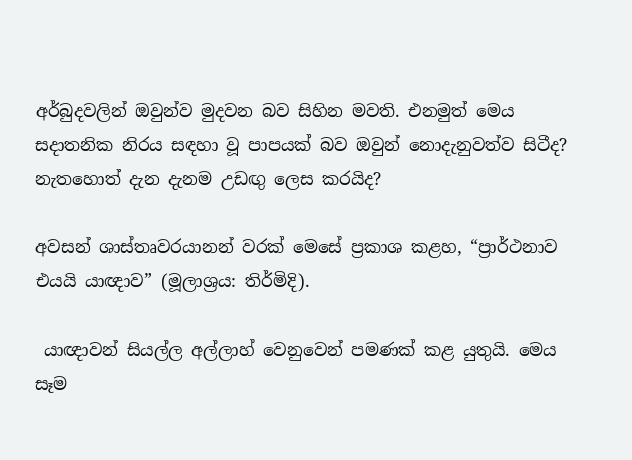අර්බුදවලින් ඔවුන්ව මුදවන බව සිහින මවති. එනමුත් මෙය සදාතනික නිරය සඳහා වූ පාපයක් බව ඔවුන් නොදැනුවත්ව සිටීද? නැතහොත් දැන දැනම උඩඟු ලෙස කරයිද?

අවසන් ශාස්තෘවරයානන් වරක් මෙසේ ප්‍රකාශ කළහ, “ප්‍රාර්ථනාව එයයි යාඥාව” (මූලාශ්‍රය: තිර්මිදි).

 යාඥාවන් සියල්ල අල්ලාහ් වෙනුවෙන් පමණක් කළ යුතුයි. මෙය සෑම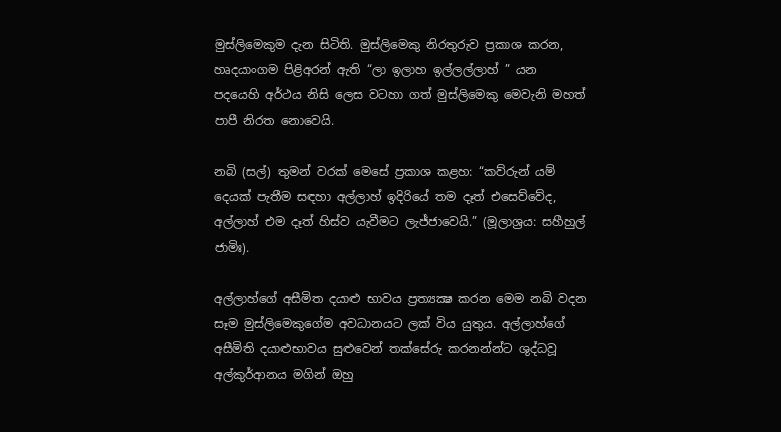මුස්ලිමෙකුම දැන සිටිති. මුස්ලිමෙකු නිරතුරුව ප්‍රකාශ කරන, හෘදයාංගම පිළිඅරන් ඇති “ලා ඉලාහ ඉල්ලල්ලාහ් ” යන පදයෙහි අර්ථය නිසි ලෙස වටහා ගත් මුස්ලිමෙකු මෙවැනි මහත් පාපී නිරත නොවෙයි.

නබි (සල්) තුමන් වරක් මෙසේ ප්‍රකාශ කළහ: “කව්රුන් යම් දෙයක් පැතීම සඳහා අල්ලාහ් ඉදිරියේ තම දෑත් එසෙව්වේද, අල්ලාහ් එම දෑත් හිස්ව යැවීමට ලැජ්ජාවෙයි.” (මූලාශ්‍රය: සහීහුල් ජාමිඃ).

අල්ලාහ්ගේ අසීමිත දයාළු භාවය ප්‍රත්‍යක්‍ෂ කරන මෙම නබි වදන සෑම මුස්ලිමෙකුගේම අවධානයට ලක් විය යුතුය. අල්ලාහ්ගේ අසීමිති දයාළුභාවය සුළුවෙන් තක්සේරු කරනන්න්ට ශුද්ධවූ අල්කුර්ආනය මගින් ඔහු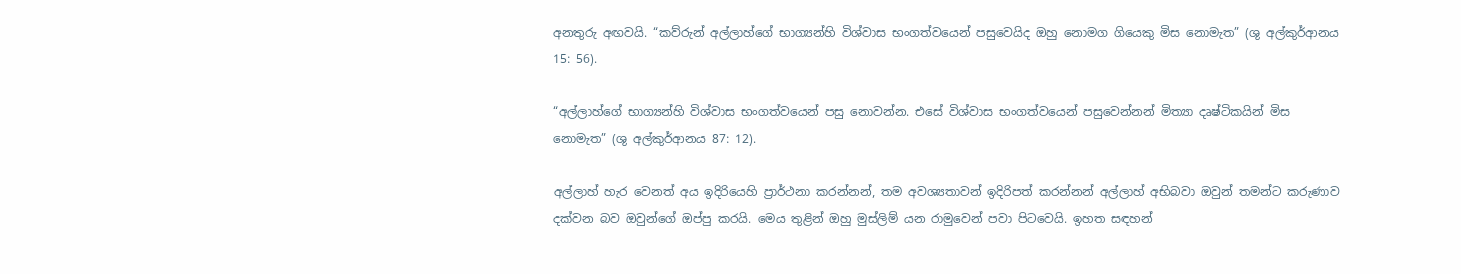අනතුරු අඟවයි. “කව්රුන් අල්ලාහ්ගේ භාග්‍යන්හි විශ්වාස භංගත්වයෙන් පසුවෙයිද ඔහු නොමග ගියෙකු මිස නොමැත” (ශු අල්කුර්ආනය 15: 56).

“අල්ලාහ්ගේ භාග්‍යන්හි විශ්වාස භංගත්වයෙන් පසු නොවන්න. එසේ විශ්වාස භංගත්වයෙන් පසුවෙන්නන් මිත්‍යා දෘෂ්ටිකයින් මිස නොමැත” (ශු අල්කුර්ආනය 87: 12).

අල්ලාහ් හැර වෙනත් අය ඉදිරියෙහි ප්‍රාර්ථනා කරන්නන්, තම අවශ්‍යතාවන් ඉදිරිපත් කරන්නන් අල්ලාහ් අභිබවා ඔවුන් තමන්ට කරුණාව දක්වන බව ඔවුන්ගේ ඔප්පු කරයි. මෙය තුළින් ඔහු මුස්ලිම් යන රාමුවෙන් පවා පිටවෙයි. ඉහත සඳහන්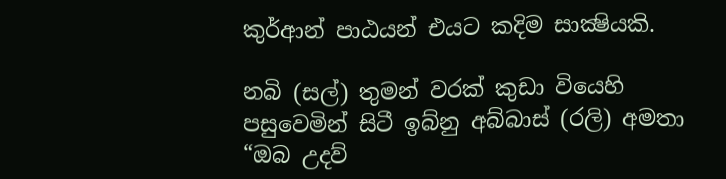කුර්ආන් පාඨයන් එයට කදිම සාක්‍ෂියකි.

නබි (සල්) තුමන් වරක් කුඩා වියෙහි පසුවෙමින් සිටී ඉබ්නු අබ්බාස් (රලි) අමතා “ඔබ උදව්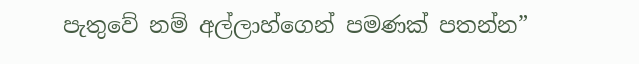පැතුවේ නම් අල්ලාහ්ගෙන් පමණක් පතන්න”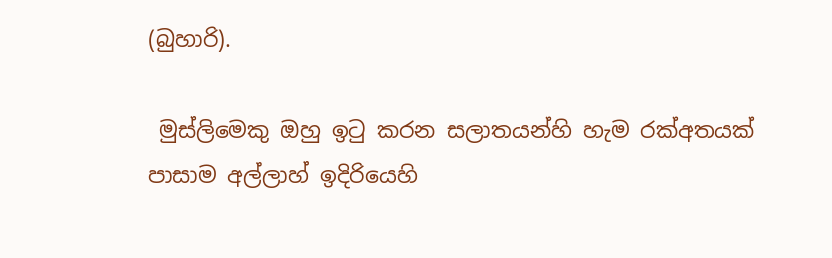(බුහාරි).

 මුස්ලිමෙකු ඔහු ඉටු කරන සලාතයන්හි හැම රක්අතයක් පාසාම අල්ලාහ් ඉදිරියෙහි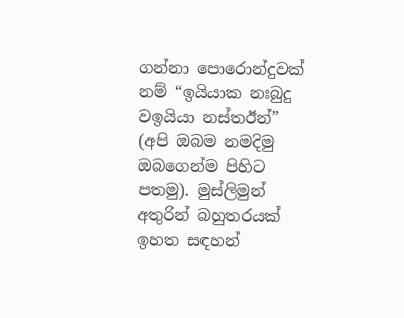ගන්නා පොරොන්දුවක් නම් “ඉයියාක නඃබුදු වඉයියා නස්තඊන්” (අපි ඔබම නමදිමු ඔබගෙන්ම පිහිට පතමු). මුස්ලිමුන් අතුරින් බහුතරයක් ඉහත සඳහන්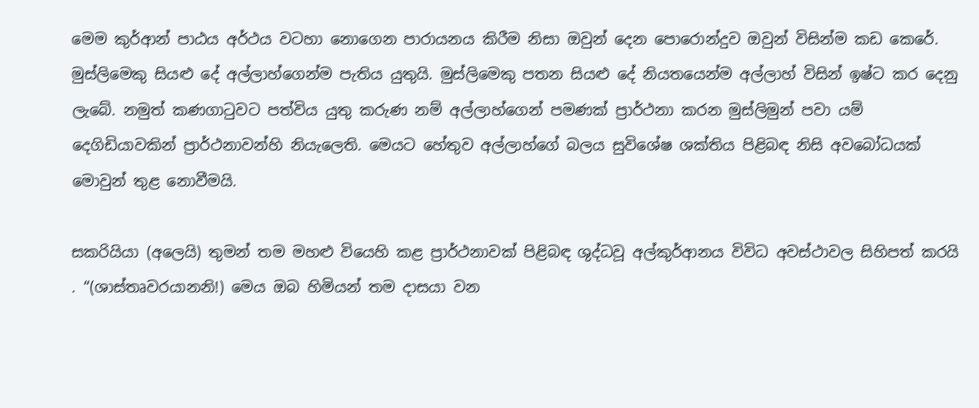මෙම කුර්ආන් පාඨය අර්ථය වටහා නොගෙන පාරායනය කිරීම නිසා ඔවුන් දෙන පොරොන්දුව ඔවුන් විසින්ම කඩ කෙරේ. මුස්ලිමෙකු සියළු දේ අල්ලාහ්ගෙන්ම පැතිය යුතුයි. මුස්ලිමෙකු පතන සියළු දේ නියතයෙන්ම අල්ලාහ් විසින් ඉෂ්ට කර දෙනු ලැබේ. නමුත් කණගාටුවට පත්විය යුතු කරුණ නම් අල්ලාහ්ගෙන් පමණක් ප්‍රාර්ථනා කරන මුස්ලිමුන් පවා යම් දෙගිඩියාවකින් ප්‍රාර්ථනාවන්හි නියැලෙති. මෙයට හේතුව අල්ලාහ්ගේ බලය සුවිශේෂ ශක්තිය පිළිබඳ නිසි අවබෝධයක් මොවුන් තුළ නොවීමයි.

සකරියියා (අලෙයි) තුමන් තම මහළු වියෙහි කළ ප්‍රාර්ථනාවක් පිළිබඳ ශුද්ධවූ අල්කුර්ආනය විවිධ අවස්ථාවල සිහිපත් කරයි . “(ශාස්තෘවරයානනි!) මෙය ඔබ හිමියන් තම දාසයා වන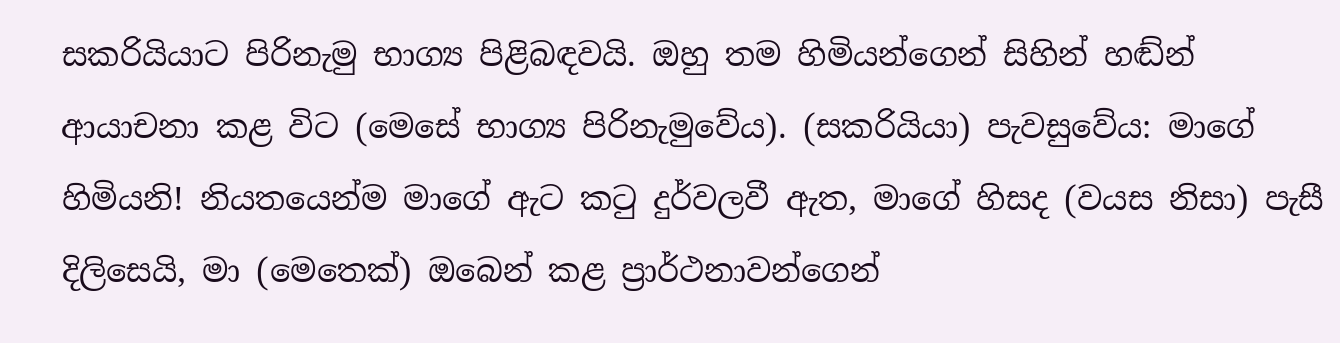සකරියියාට පිරිනැමු භාග්‍ය පිළිබඳවයි. ඔහු තම හිමියන්ගෙන් සිහින් හඬ්න් ආයාචනා කළ විට (මෙසේ භාග්‍ය පිරිනැමුවේය). (සකරියියා) පැවසුවේය: මාගේ හිමියනි! නියතයෙන්ම මාගේ ඇට කටු දුර්වලවී ඇත, මාගේ හිසද (වයස නිසා) පැසී දිලිසෙයි, මා (මෙතෙක්) ඔබෙන් කළ ප්‍රාර්ථනාවන්ගෙන්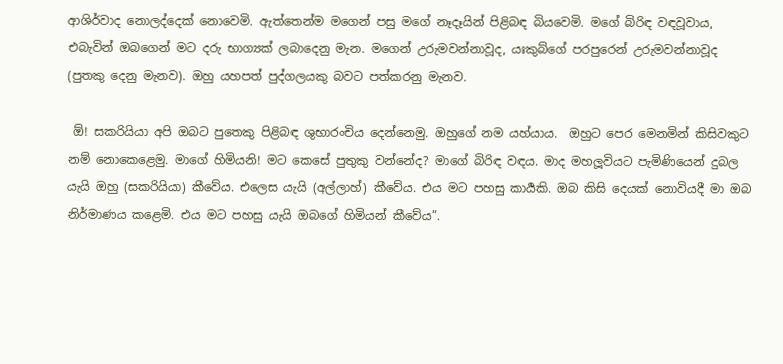ආශිර්වාද නොලද්දෙක් නොවෙමි. ඇත්තෙන්ම මගෙන් පසු මගේ නෑදෑයින් පිළිබඳ බියවෙමි. මගේ බිරිඳ වඳවූවාය, එබැවින් ඔබගෙන් මට දරු භාග්‍යක් ලබාදෙනු මැන. මගෙන් උරුමවන්නාවූද, යඃකුබ්ගේ පරපුරෙන් උරුමවන්නාවූද (පුතකු දෙනු මැනව). ඔහු යහපත් පුද්ගලයකු බවට පත්කරනු මැනව.

 ඕ! සකරියියා අපි ඔබට පුතෙකු පිළිබඳ ශුභාරංචිය දෙන්නෙමු. ඔහුගේ නම යහ්යාය.  ඔහුට පෙර මෙනමින් කිසිවකුට නම් නොකෙළෙමු. මාගේ හිමියනි! මට කෙසේ පුතුකු වන්නේද? මාගේ බිරිඳ වඳය. මාද මහලූවියට පැමිණියෙන් දුබල යැයි ඔහු (සකරියියා) කීවේය. එලෙස යැයි (අල්ලාහ්) කීවේය. එය මට පහසු කාර්‍යකි. ඔබ කිසි දෙයක් නොවියදී මා ඔබ නිර්මාණය කළෙමි. එය මට පහසු යැයි ඔබගේ හිමියන් කීවේය”.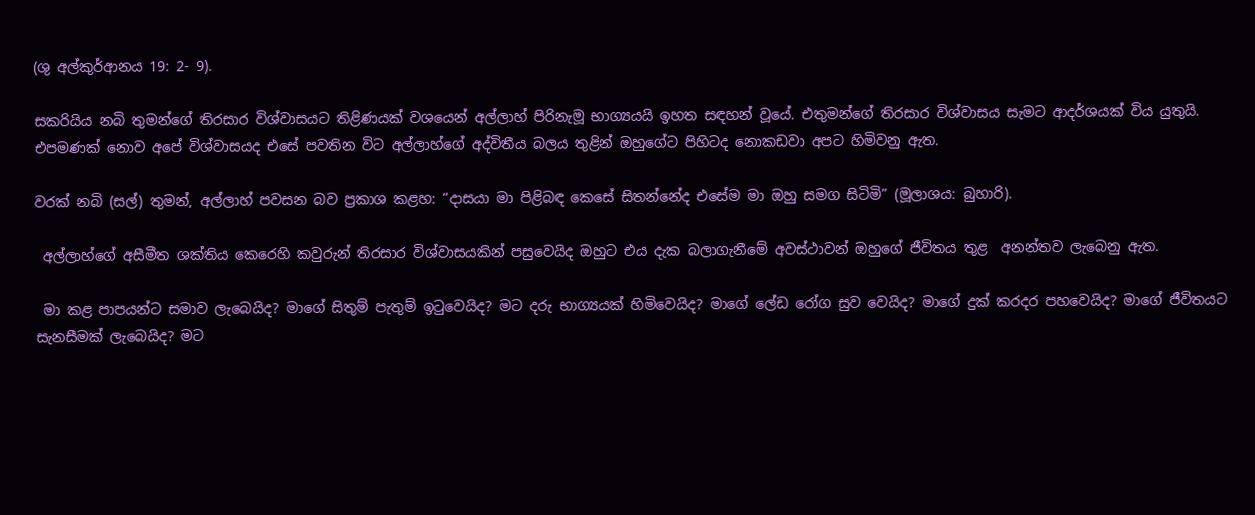(ශු අල්කුර්ආනය 19: 2- 9).

සකරියිය නබි තුමන්ගේ තිරසාර විශ්වාසයට තිළිණයක් වශයෙන් අල්ලාහ් පිරිනැමූ භාග්‍යයයි ඉහත සඳහන් වූයේ. එතුමන්ගේ තිරසාර විශ්වාසය සැමට ආදර්ශයක් විය යුතුයි. එපමණක් නොව අපේ විශ්වාසයද එසේ පවතින විට අල්ලාහ්ගේ අද්විතීය බලය තුළින් ඔහුගේට පිහිටද නොකඩවා අපට හිමිවනු ඇත.

වරක් නබි (සල්) තුමන්, අල්ලාහ් පවසන බව ප්‍රකාශ කළහ: “දාසයා මා පිළිබඳ කෙසේ සිතන්නේද එසේම මා ඔහු සමග සිටිමි” (මූලාශය: බුහාරි).

 අල්ලාහ්ගේ අසීමීත ශක්තිය කෙරෙහි කවුරුන් තිරසාර විශ්වාසයකින් පසුවෙයිද ඔහුට එය දැක බලාගැනීමේ අවස්ථාවන් ඔහුගේ ජීවිතය තුළ  අනන්තව ලැබෙනු ඇත.

 මා කළ පාපයන්ට සමාව ලැබෙයිද? මාගේ සිතුම් පැතුම් ඉටුවෙයිද? මට දරු භාග්‍යයක් හිමිවෙයිද? මාගේ ලේඩ රෝග සුව වෙයිද? මාගේ දුක් කරදර පහවෙයිද? මාගේ ජීවිතයට සැනසීමක් ලැබෙයිද? මට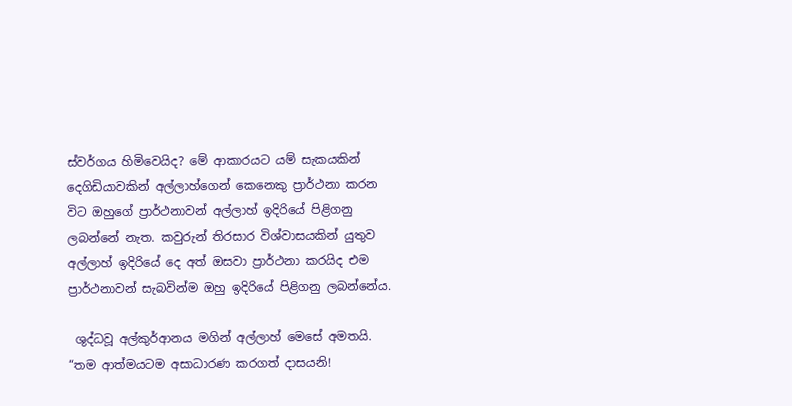ස්වර්ගය හිමිවෙයිද? මේ ආකාරයට යම් සැකයකින් දෙගිඩියාවකින් අල්ලාහ්ගෙන් කෙනෙකු ප්‍රාර්ථනා කරන විට ඔහුගේ ප්‍රාර්ථනාවන් අල්ලාහ් ඉදිරියේ පිළිගනු ලබන්නේ නැත. කවුරුන් තිරසාර විශ්වාසයකින් යුතුව අල්ලාහ් ඉදිරියේ දෙ අත් ඔසවා ප්‍රාර්ථනා කරයිද එම ප්‍රාර්ථනාවන් සැබවින්ම ඔහු ඉදිරියේ පිළිගනු ලබන්නේය.

 ශුද්ධවූ අල්කුර්ආනය මගින් අල්ලාහ් මෙසේ අමතයි. “තම ආත්මයටම අසාධාරණ කරගත් දාසයනි!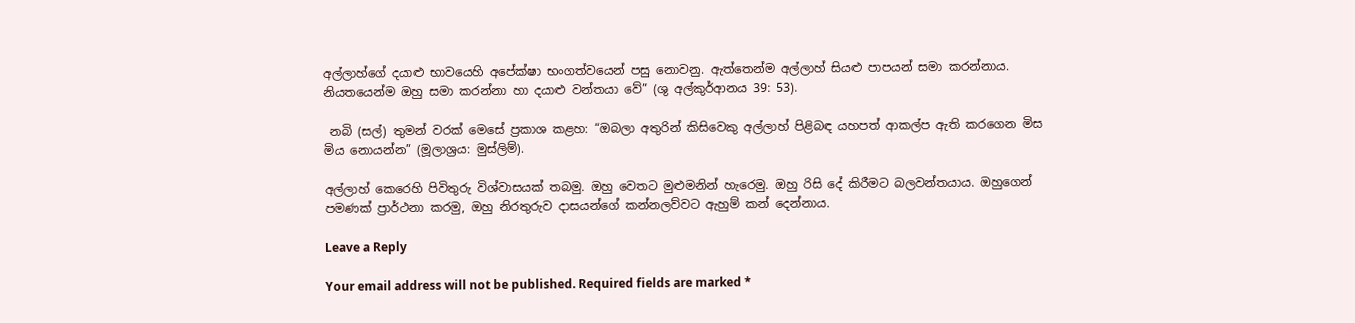අල්ලාහ්ගේ දයාළු භාවයෙහි අපේක්ෂා භංගත්වයෙන් පසු නොවනු. ඇත්තෙන්ම අල්ලාහ් සියළු පාපයන් සමා කරන්නාය. නියතයෙන්ම ඔහු සමා කරන්නා හා දයාළු වන්තයා වේ” (ශු අල්කුර්ආනය 39: 53).

 නබි (සල්) තුමන් වරක් මෙසේ ප්‍රකාශ කළහ: “ඔබලා අතුරින් කිසිවෙකු අල්ලාහ් පිළිබඳ යහපත් ආකල්ප ඇති කරගෙන මිස මිය නොයන්න” (මූලාශ්‍රය: මුස්ලිම්).

අල්ලාහ් කෙරෙහි පිවිතුරු විශ්වාසයක් තබමු. ඔහු වෙතට මුළුමනින් හැරෙමු. ඔහු රිසි දේ කිරීමට බලවන්තයාය. ඔහුගෙන් පමණක් ප්‍රාර්ථනා කරමු, ඔහු නිරතුරුව දාසයන්ගේ කන්නලව්වට ඇහුම් කන් දෙන්නාය.

Leave a Reply

Your email address will not be published. Required fields are marked *